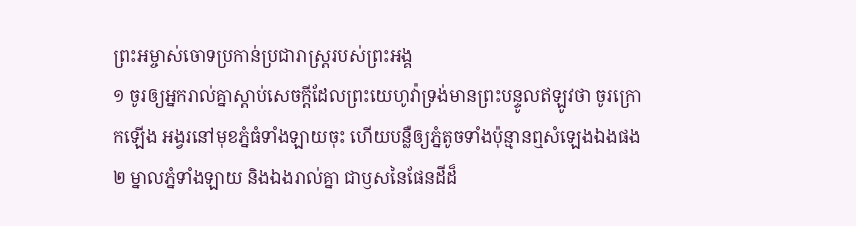ព្រះអម្ចាស់ចោទប្រកាន់ប្រជារាស្ត្ររបស់ព្រះអង្គ
១ ចូរឲ្យអ្នករាល់គ្នាស្តាប់សេចក្តីដែលព្រះយេហូវ៉ាទ្រង់មានព្រះបន្ទូលឥឡូវថា ចូរក្រោកឡើង អង្វរនៅមុខភ្នំធំទាំងឡាយចុះ ហើយបន្លឺឲ្យភ្នំតូចទាំងប៉ុន្មានឮសំឡេងឯងផង ២ ម្នាលភ្នំទាំងឡាយ និងឯងរាល់គ្នា ជាឫសនៃផែនដីដ៏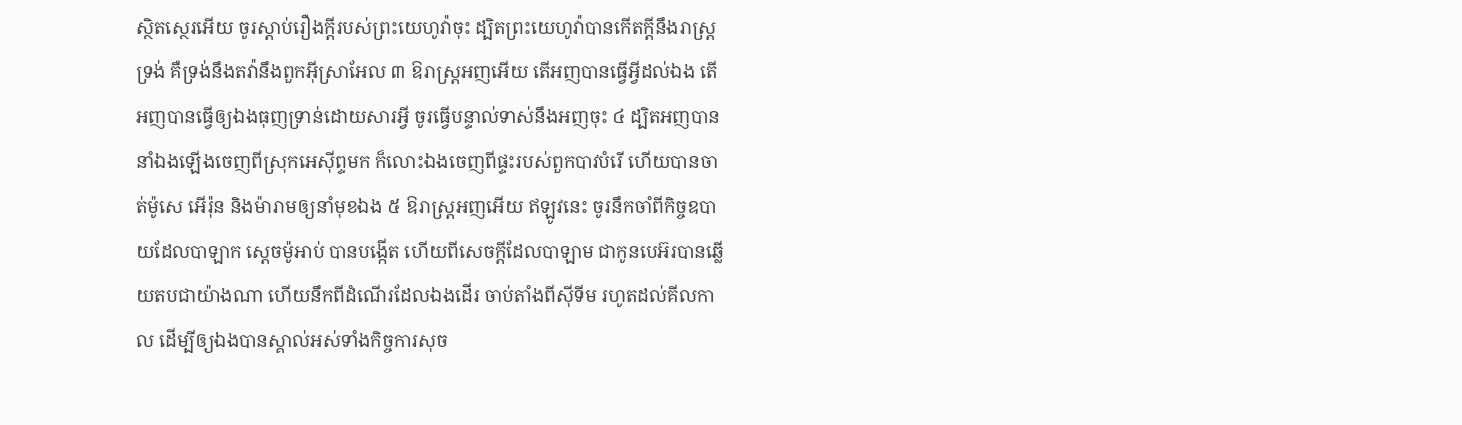ស្ថិតស្ថេរអើយ ចូរស្តាប់រឿងក្តីរបស់ព្រះយេហូវ៉ាចុះ ដ្បិតព្រះយេហូវ៉ាបានកើតក្តីនឹងរាស្ត្រទ្រង់ គឺទ្រង់នឹងតវ៉ានឹងពួកអ៊ីស្រាអែល ៣ ឱរាស្ត្រអញអើយ តើអញបានធ្វើអ្វីដល់ឯង តើអញបានធ្វើឲ្យឯងធុញទ្រាន់ដោយសារអ្វី ចូរធ្វើបន្ទាល់ទាស់នឹងអញចុះ ៤ ដ្បិតអញបាននាំឯងឡើងចេញពីស្រុកអេស៊ីព្ទមក ក៏លោះឯងចេញពីផ្ទះរបស់ពួកបាវបំរើ ហើយបានចាត់ម៉ូសេ អើរ៉ុន និងម៉ារាមឲ្យនាំមុខឯង ៥ ឱរាស្ត្រអញអើយ ឥឡូវនេះ ចូរនឹកចាំពីកិច្ចឧបាយដែលបាឡាក ស្តេចម៉ូអាប់ បានបង្កើត ហើយពីសេចក្តីដែលបាឡាម ជាកូនបេអ៊របានឆ្លើយតបជាយ៉ាងណា ហើយនឹកពីដំណើរដែលឯងដើរ ចាប់តាំងពីស៊ីទីម រហូតដល់គីលកាល ដើម្បីឲ្យឯងបានស្គាល់អស់ទាំងកិច្ចការសុច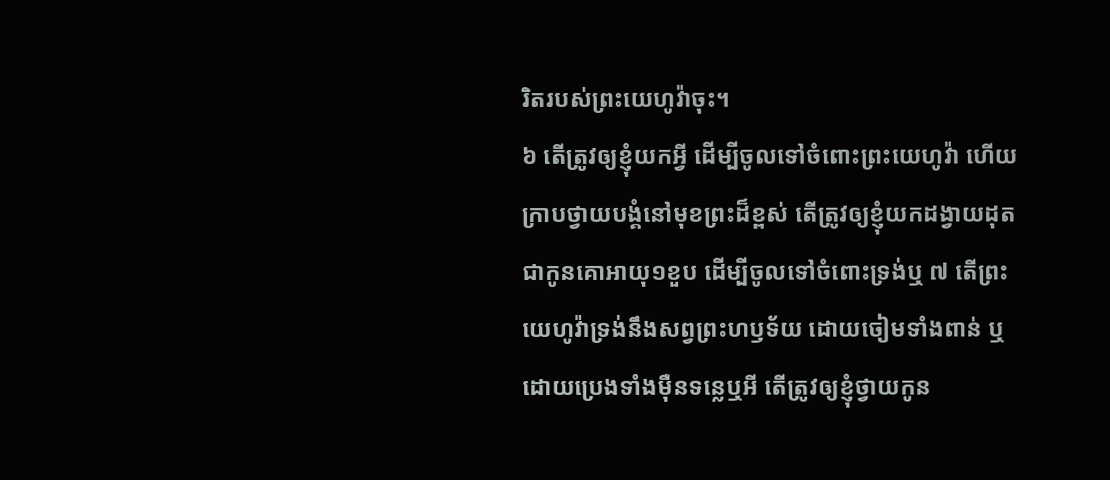រិតរបស់ព្រះយេហូវ៉ាចុះ។
៦ តើត្រូវឲ្យខ្ញុំយកអ្វី ដើម្បីចូលទៅចំពោះព្រះយេហូវ៉ា ហើយក្រាបថ្វាយបង្គំនៅមុខព្រះដ៏ខ្ពស់ តើត្រូវឲ្យខ្ញុំយកដង្វាយដុត ជាកូនគោអាយុ១ខួប ដើម្បីចូលទៅចំពោះទ្រង់ឬ ៧ តើព្រះយេហូវ៉ាទ្រង់នឹងសព្វព្រះហឫទ័យ ដោយចៀមទាំងពាន់ ឬដោយប្រេងទាំងម៉ឺនទន្លេឬអី តើត្រូវឲ្យខ្ញុំថ្វាយកូន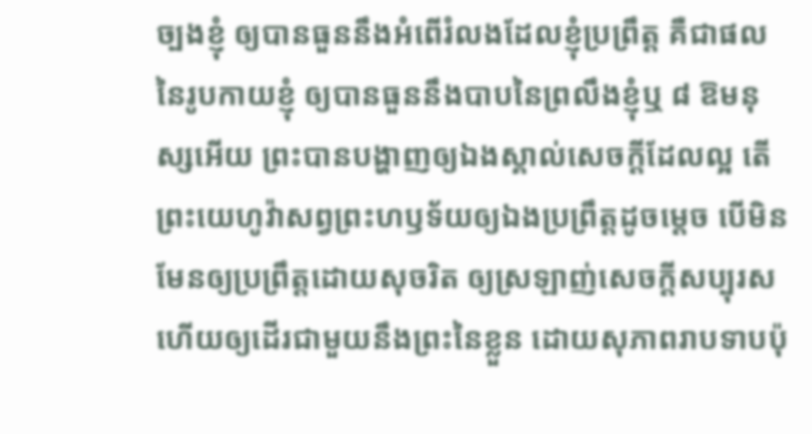ច្បងខ្ញុំ ឲ្យបានធួននឹងអំពើរំលងដែលខ្ញុំប្រព្រឹត្ត គឺជាផលនៃរូបកាយខ្ញុំ ឲ្យបានធួននឹងបាបនៃព្រលឹងខ្ញុំឬ ៨ ឱមនុស្សអើយ ព្រះបានបង្ហាញឲ្យឯងស្គាល់សេចក្តីដែលល្អ តើព្រះយេហូវ៉ាសព្វព្រះហឫទ័យឲ្យឯងប្រព្រឹត្តដូចម្តេច បើមិនមែនឲ្យប្រព្រឹត្តដោយសុចរិត ឲ្យស្រឡាញ់សេចក្តីសប្បុរស ហើយឲ្យដើរជាមួយនឹងព្រះនៃខ្លួន ដោយសុភាពរាបទាបប៉ុ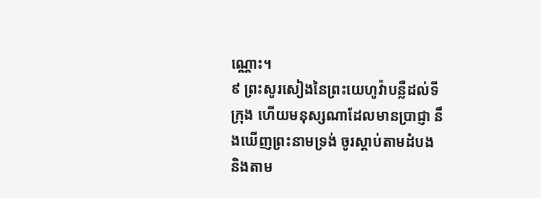ណ្ណោះ។
៩ ព្រះសូរសៀងនៃព្រះយេហូវ៉ាបន្លឺដល់ទីក្រុង ហើយមនុស្សណាដែលមានប្រាជ្ញា នឹងឃើញព្រះនាមទ្រង់ ចូរស្តាប់តាមដំបង និងតាម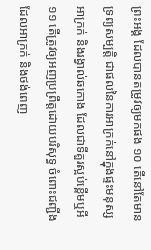ព្រះអង្គ ដែលបានតម្រូវឲ្យមកផង ១០ តើនៅតែមានទ្រព្យសម្បត្តិ ជាផលនៃការអាក្រក់នៅក្នុងផ្ទះមនុស្សអាក្រក់ និងរង្វាល់ឆកោង ដែលជាទីគួរស្អប់ខ្ពើមឬអី ១១ តើត្រូវឲ្យអញប្រព្រឹត្តដោយបរិសុទ្ធ ចំពោះជញ្ជីងដែលអាក្រក់ និងថង់ពេញ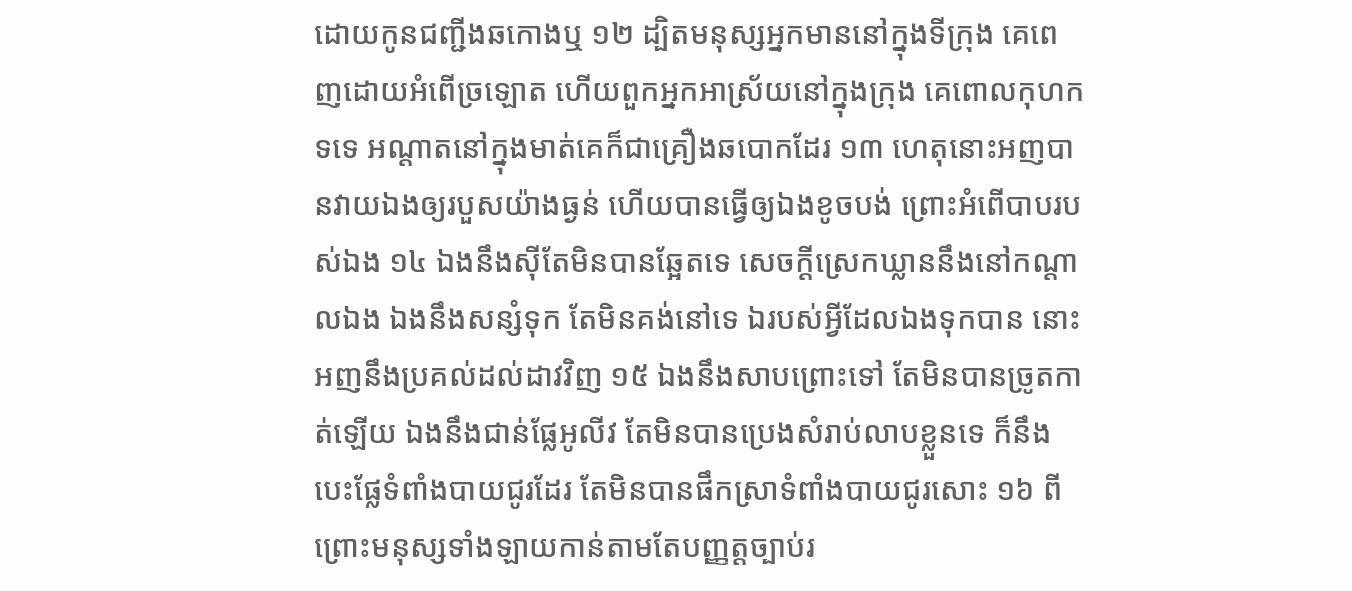ដោយកូនជញ្ជីងឆកោងឬ ១២ ដ្បិតមនុស្សអ្នកមាននៅក្នុងទីក្រុង គេពេញដោយអំពើច្រឡោត ហើយពួកអ្នកអាស្រ័យនៅក្នុងក្រុង គេពោលកុហកទទេ អណ្តាតនៅក្នុងមាត់គេក៏ជាគ្រឿងឆបោកដែរ ១៣ ហេតុនោះអញបានវាយឯងឲ្យរបួសយ៉ាងធ្ងន់ ហើយបានធ្វើឲ្យឯងខូចបង់ ព្រោះអំពើបាបរបស់ឯង ១៤ ឯងនឹងស៊ីតែមិនបានឆ្អែតទេ សេចក្តីស្រេកឃ្លាននឹងនៅកណ្តាលឯង ឯងនឹងសន្សំទុក តែមិនគង់នៅទេ ឯរបស់អ្វីដែលឯងទុកបាន នោះអញនឹងប្រគល់ដល់ដាវវិញ ១៥ ឯងនឹងសាបព្រោះទៅ តែមិនបានច្រូតកាត់ឡើយ ឯងនឹងជាន់ផ្លែអូលីវ តែមិនបានប្រេងសំរាប់លាបខ្លួនទេ ក៏នឹងបេះផ្លែទំពាំងបាយជូរដែរ តែមិនបានផឹកស្រាទំពាំងបាយជូរសោះ ១៦ ពីព្រោះមនុស្សទាំងឡាយកាន់តាមតែបញ្ញត្តច្បាប់រ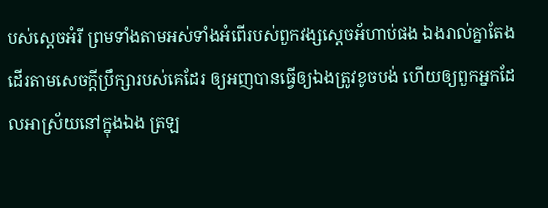បស់ស្តេចអំរី ព្រមទាំងតាមអស់ទាំងអំពើរបស់ពួកវង្សស្តេចអ័ហាប់ផង ឯងរាល់គ្នាតែងដើរតាមសេចក្តីប្រឹក្សារបស់គេដែរ ឲ្យអញបានធ្វើឲ្យឯងត្រូវខូចបង់ ហើយឲ្យពួកអ្នកដែលអាស្រ័យនៅក្នុងឯង ត្រឡ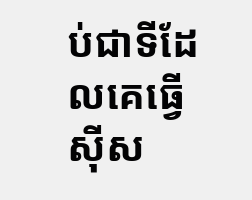ប់ជាទីដែលគេធ្វើស៊ីស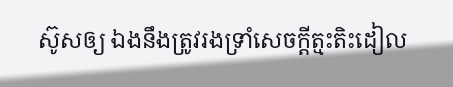ស៊ូសឲ្យ ឯងនឹងត្រូវរងទ្រាំសេចក្តីត្មះតិះដៀល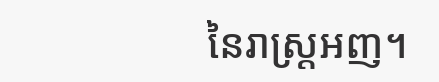នៃរាស្ត្រអញ។